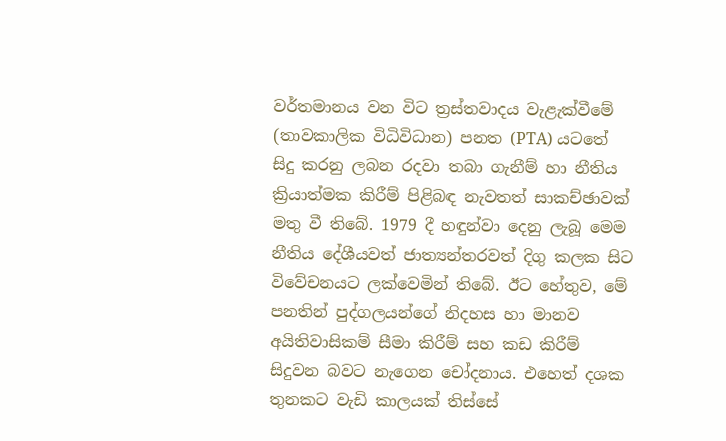වර්තමානය වන විට ත්‍රස්තවාදය වැළැක්වීමේ (තාවකාලික විධිවිධාන) පනත (PTA) යටතේ සිදු කරනු ලබන රදවා තබා ගැනීම් හා නීතිය ක්‍රියාත්මක කිරීම් පිළිබඳ නැවතත් සාකච්ඡාවක් මතු වී තිබේ. 1979 දී හඳුන්වා දෙනු ලැබූ මෙම නීතිය දේශීයවත් ජාත්‍යන්තරවත් දිගු කලක සිට විවේචනයට ලක්වෙමින් තිබේ. ඊට හේතුව, මේ පනතින් පුද්ගලයන්ගේ නිදහස හා මානව අයිතිවාසිකම් සීමා කිරීම් සහ කඩ කිරීම් සිදුවන බවට නැගෙන චෝදනාය. එහෙත් දශක තුනකට වැඩි කාලයක් තිස්සේ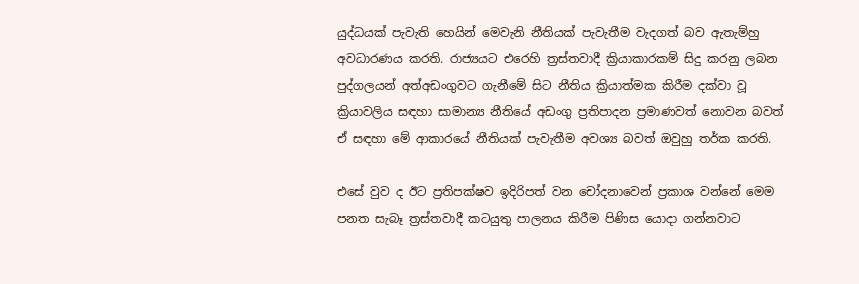යුද්ධයක් පැවැති හෙයින් මෙවැනි නීතියක් පැවැතීම වැදගත් බව ඇතැම්හු අවධාරණය කරති. රාජ්‍යයට එරෙහි ත්‍රස්තවාදී ක්‍රියාකාරකම් සිදු කරනු ලබන පුද්ගලයන් අත්අඩංගුවට ගැනීමේ සිට නීතිය ක්‍රියාත්මක කිරීම දක්වා වූ ක්‍රියාවලිය සඳහා සාමාන්‍ය නීතියේ අඩංගු ප්‍රතිපාදන ප්‍රමාණවත් නොවන බවත් ඒ සඳහා මේ ආකාරයේ නීතියක් පැවැතීම අවශ්‍ය බවත් ඔවුහු තර්ක කරති.

එසේ වුව ද ඊට ප්‍රතිපක්ෂව ඉදිරිපත් වන චෝදනාවෙන් ප්‍රකාශ වන්නේ මෙම පනත සැබෑ ත්‍රස්තවාදී කටයුතු පාලනය කිරීම පිණිස යොදා ගන්නවාට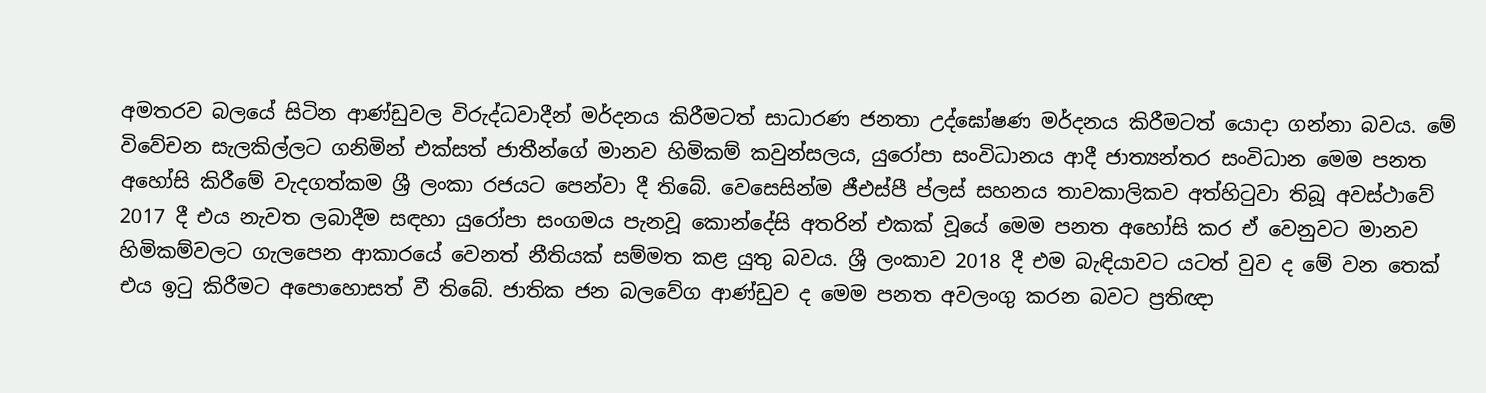අමතරව බලයේ සිටින ආණ්ඩුවල විරුද්ධවාදීන් මර්දනය කිරීමටත් සාධාරණ ජනතා උද්ඝෝෂණ මර්දනය කිරීමටත් යොදා ගන්නා බවය. මේ විවේචන සැලකිල්ලට ගනිමින් එක්සත් ජාතීන්ගේ මානව හිමිකම් කවුන්සලය, යුරෝපා සංවිධානය ආදී ජාත්‍යන්තර සංවිධාන මෙම පනත අහෝසි කිරීමේ වැදගත්කම ශ්‍රී ලංකා රජයට පෙන්වා දී තිබේ. වෙසෙසින්ම ජීඑස්පී ප්ලස් සහනය තාවකාලිකව අත්හිටුවා තිබූ අවස්ථාවේ 2017 දී එය නැවත ලබාදීම සඳහා යුරෝපා සංගමය පැනවූ කොන්දේසි අතරින් එකක් වූයේ මෙම පනත අහෝසි කර ඒ වෙනුවට මානව හිමිකම්වලට ගැලපෙන ආකාරයේ වෙනත් නීතියක් සම්මත කළ යුතු බවය. ශ්‍රී ලංකාව 2018 දී එම බැඳියාවට යටත් වුව ද මේ වන තෙක් එය ඉටු කිරීමට අපොහොසත් වී තිබේ. ජාතික ජන බලවේග ආණ්ඩුව ද මෙම පනත අවලංගු කරන බවට ප්‍රතිඥා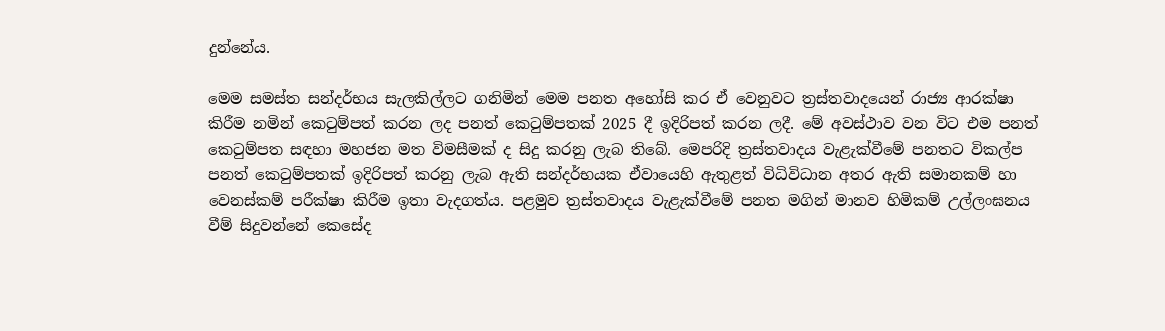දුන්නේය.

මෙම සමස්ත සන්දර්භය සැලකිල්ලට ගනිමින් මෙම පනත අහෝසි කර ඒ වෙනුවට ත්‍රස්තවාදයෙන් රාජ්‍ය ආරක්ෂා කිරීම නමින් කෙටුම්පත් කරන ලද පනත් කෙටුම්පතක් 2025 දී ඉදිරිපත් කරන ලදී. මේ අවස්ථාව වන විට එම පනත් කෙටුම්පත සඳහා මහජන මත විමසීමක් ද සිදු කරනු ලැබ තිබේ. මෙපරිදි ත්‍රස්තවාදය වැළැක්වීමේ පනතට විකල්ප පනත් කෙටුම්පතක් ඉදිරිපත් කරනු ලැබ ඇති සන්දර්භයක ඒවායෙහි ඇතුළත් විධිවිධාන අතර ඇති සමානකම් හා වෙනස්කම් පරීක්ෂා කිරීම ඉතා වැදගත්ය. පළමුව ත්‍රස්තවාදය වැළැක්වීමේ පනත මගින් මානව හිමිකම් උල්ලංඝනය වීම් සිදුවන්නේ කෙසේද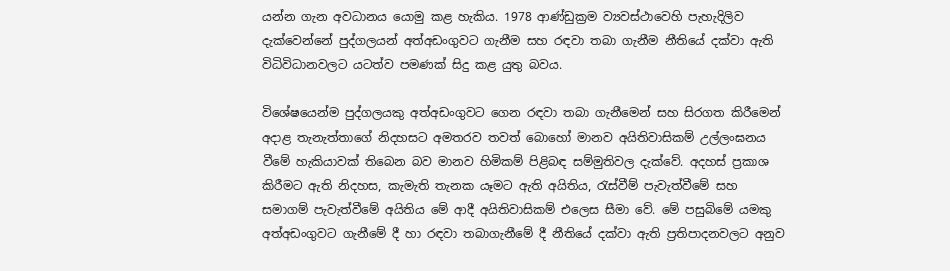යන්න ගැන අවධානය යොමු කළ හැකිය. 1978 ආණ්ඩුක්‍රම ව්‍යවස්ථාවෙහි පැහැදිලිව දැක්වෙන්නේ පුද්ගලයන් අත්අඩංගුවට ගැනීම සහ රඳවා තබා ගැනීම නීතියේ දක්වා ඇති විධිවිධානවලට යටත්ව පමණක් සිදු කළ යුතු බවය.

විශේෂයෙන්ම පුද්ගලයකු අත්අඩංගුවට ගෙන රඳවා තබා ගැනීමෙන් සහ සිරගත කිරීමෙන් අදාළ තැනැත්තාගේ නිදහසට අමතරව තවත් බොහෝ මානව අයිතිවාසිකම් උල්ලංඝනය වීමේ හැකියාවක් තිබෙන බව මානව හිමිකම් පිළිබඳ සම්මුතිවල දැක්වේ. අදහස් ප්‍රකාශ කිරීමට ඇති නිදහස, කැමැති තැනක යෑමට ඇති අයිතිය, රැස්වීම් පැවැත්වීමේ සහ සමාගම් පැවැත්වීමේ අයිතිය මේ ආදී අයිතිවාසිකම් එලෙස සීමා වේ. මේ පසුබිමේ යමකු අත්අඩංගුවට ගැනීමේ දී හා රඳවා තබාගැනීමේ දී නීතියේ දක්වා ඇති ප්‍රතිපාදනවලට අනුව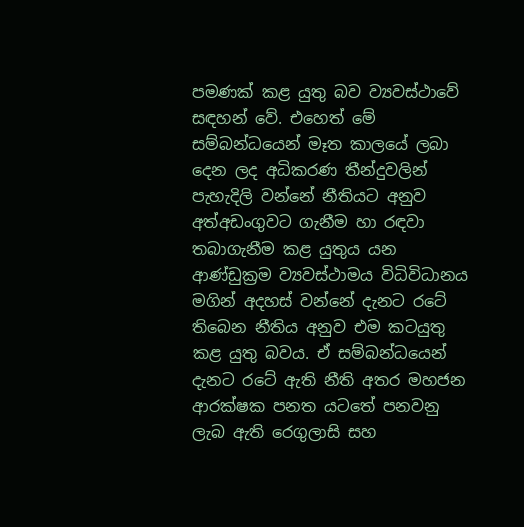පමණක් කළ යුතු බව ව්‍යවස්ථාවේ සඳහන් වේ. එහෙත් මේ සම්බන්ධයෙන් මෑත කාලයේ ලබා දෙන ලද අධිකරණ තීන්දුවලින් පැහැදිලි වන්නේ නීතියට අනුව අත්අඩංගුවට ගැනීම හා රඳවා තබාගැනීම කළ යුතුය යන ආණ්ඩුක්‍රම ව්‍යවස්ථාමය විධිවිධානය මගින් අදහස් වන්නේ දැනට රටේ තිබෙන නීතිය අනුව එම කටයුතු කළ යුතු බවය. ඒ සම්බන්ධයෙන් දැනට රටේ ඇති නීති අතර මහජන ආරක්ෂක පනත යටතේ පනවනු ලැබ ඇති රෙගුලාසි සහ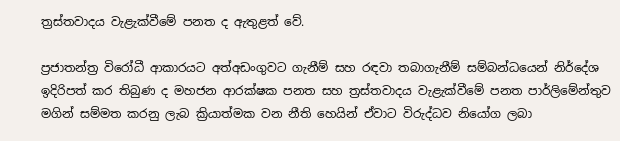ත්‍රස්තවාදය වැළැක්වීමේ පනත ද ඇතුළත් වේ.

ප්‍රජාතන්ත්‍ර විරෝධී ආකාරයට අත්අඩංගුවට ගැනීම් සහ රඳවා තබාගැනීම් සම්බන්ධයෙන් නිර්දේශ ඉදිරිපත් කර තිබුණ ද මහජන ආරක්ෂක පනත සහ ත්‍රස්තවාදය වැළැක්වීමේ පනත පාර්ලිමේන්තුව මගින් සම්මත කරනු ලැබ ක්‍රියාත්මක වන නීති හෙයින් ඒවාට විරුද්ධව නියෝග ලබා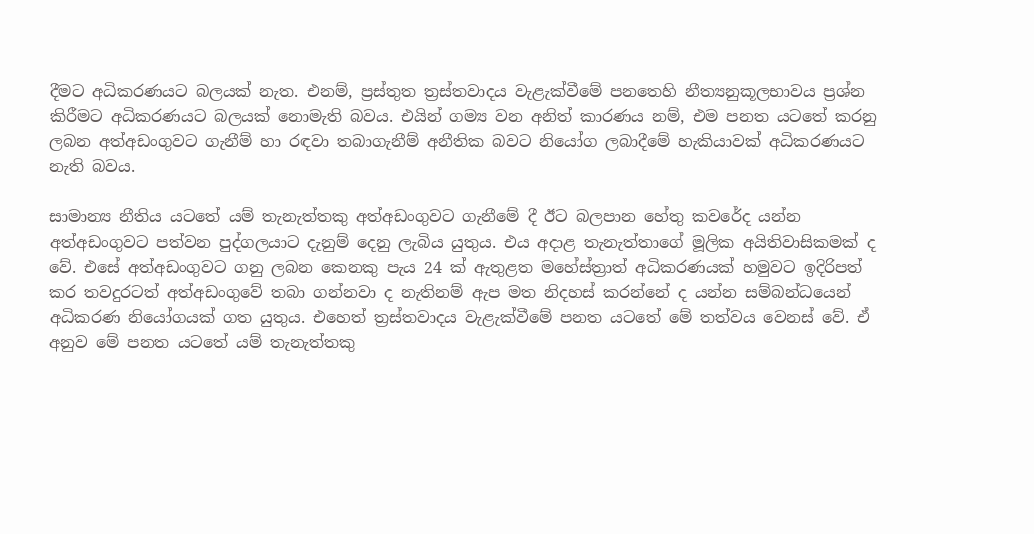දීමට අධිකරණයට බලයක් නැත. එනම්, ප්‍රස්තුත ත්‍රස්තවාදය වැළැක්වීමේ පනතෙහි නීත්‍යනුකූලභාවය ප්‍රශ්න කිරීමට අධිකරණයට බලයක් නොමැති බවය. එයින් ගම්‍ය වන අනිත් කාරණය නම්, එම පනත යටතේ කරනු ලබන අත්අඩංගුවට ගැනීම් හා රඳවා තබාගැනීම් අනීතික බවට නියෝග ලබාදීමේ හැකියාවක් අධිකරණයට නැති බවය.

සාමාන්‍ය නීතිය යටතේ යම් තැනැත්තකු අත්අඩංගුවට ගැනීමේ දී ඊට බලපාන හේතු කවරේද යන්න අත්අඩංගුවට පත්වන පුද්ගලයාට දැනුම් දෙනු ලැබිය යුතුය. එය අදාළ තැනැත්තාගේ මූලික අයිතිවාසිකමක් ද වේ. එසේ අත්අඩංගුවට ගනු ලබන කෙනකු පැය 24 ක් ඇතුළත මහේස්ත්‍රාත් අධිකරණයක් හමුවට ඉදිරිපත් කර තවදුරටත් අත්අඩංගුවේ තබා ගන්නවා ද නැතිනම් ඇප මත නිදහස් කරන්නේ ද යන්න සම්බන්ධයෙන් අධිකරණ නියෝගයක් ගත යුතුය. එහෙත් ත්‍රස්තවාදය වැළැක්වීමේ පනත යටතේ මේ තත්වය වෙනස් වේ. ඒ අනුව මේ පනත යටතේ යම් තැනැත්තකු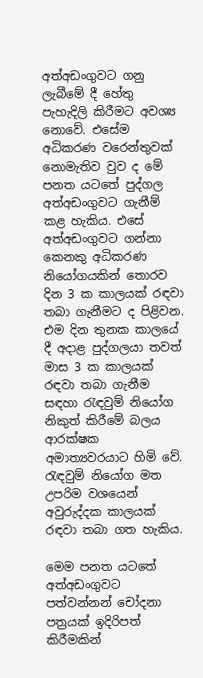අත්අඩංගුවට ගනු ලැබීමේ දී හේතු පැහැදිලි කිරීමට අවශ්‍ය නොවේ. එසේම අධිකරණ වරෙන්තුවක් නොමැතිව වුව ද මේ පනත යටතේ පුද්ගල අත්අඩංගුවට ගැනීම් කළ හැකිය. එසේ අත්අඩංගුවට ගන්නා කෙනකු අධිකරණ නියෝගයකින් තොරව දින 3 ක කාලයක් රඳවා තබා ගැනීමට ද පිළිවන. එම දින තුනක කාලයේ දී අදාළ පුද්ගලයා තවත් මාස 3 ක කාලයක් රඳවා තබා ගැනීම සඳහා රැඳවුම් නියෝග නිකුත් කිරීමේ බලය ආරක්ෂක අමාත්‍යවරයාට හිමි වේ. රැඳවුම් නියෝග මත උපරිම වශයෙන් අවුරුද්දක කාලයක් රඳවා තබා ගත හැකිය.

මෙම පනත යටතේ අත්අඩංගුවට පත්වන්නන් චෝදනා පත්‍රයක් ඉදිරිපත් කිරීමකින්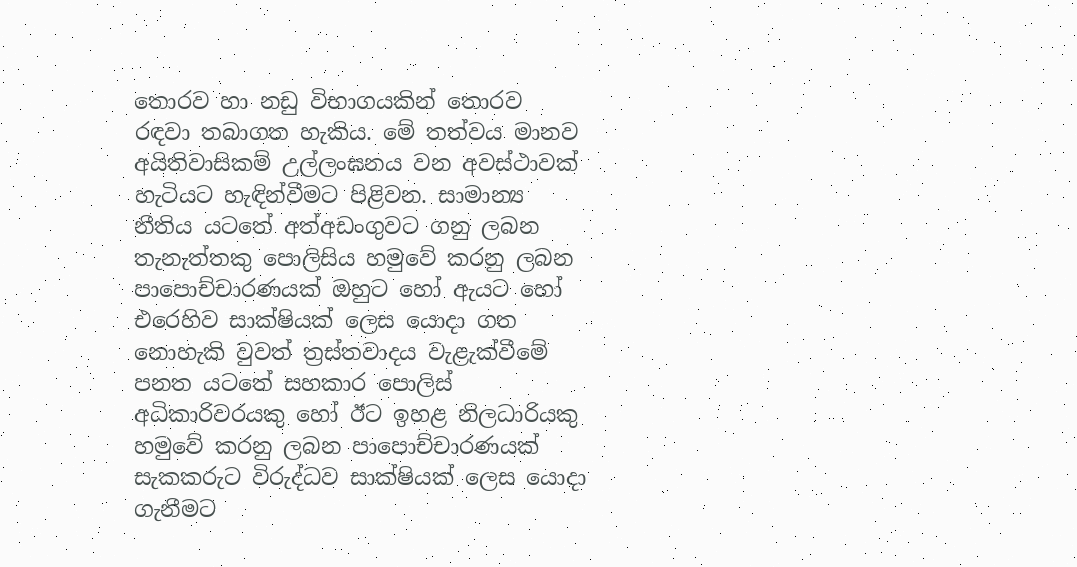තොරව හා නඩු විභාගයකින් තොරව රඳවා තබාගත හැකිය. මේ තත්වය මානව අයිතිවාසිකම් උල්ලංඝනය වන අවස්ථාවක් හැටියට හැඳින්වීමට පිළිවන. සාමාන්‍ය නීතිය යටතේ අත්අඩංගුවට ගනු ලබන තැනැත්තකු පොලිසිය හමුවේ කරනු ලබන පාපොච්චාරණයක් ඔහුට හෝ ඇයට හෝ එරෙහිව සාක්ෂියක් ලෙස යොදා ගත නොහැකි වුවත් ත්‍රස්තවාදය වැළැක්වීමේ පනත යටතේ සහකාර පොලිස් අධිකාරිවරයකු හෝ ඊට ඉහළ නිලධාරියකු හමුවේ කරනු ලබන පාපොච්චාරණයක් සැකකරුට විරුද්ධව සාක්ෂියක් ලෙස යොදා ගැනීමට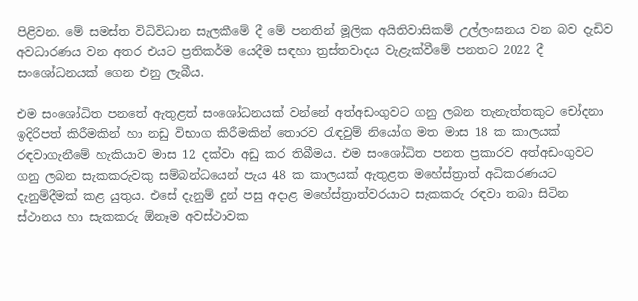පිළිවන. මේ සමස්ත විධිවිධාන සැලකීමේ දී මේ පනතින් මූලික අයිතිවාසිකම් උල්ලංඝනය වන බව දැඩිව අවධාරණය වන අතර එයට ප්‍රතිකර්ම යෙදීම සඳහා ත්‍රස්තවාදය වැළැක්වීමේ පනතට 2022 දී සංශෝධනයක් ගෙන එනු ලැබීය.

එම සංශෝධිත පනතේ ඇතුළත් සංශෝධනයක් වන්නේ අත්අඩංගුවට ගනු ලබන තැනැත්තකුට චෝදනා ඉදිරිපත් කිරීමකින් හා නඩු විභාග කිරීමකින් තොරව රැඳවුම් නියෝග මත මාස 18 ක කාලයක් රඳවාගැනීමේ හැකියාව මාස 12 දක්වා අඩු කර තිබීමය. එම සංශෝධිත පනත ප්‍රකාරව අත්අඩංගුවට ගනු ලබන සැකකරුවකු සම්බන්ධයෙන් පැය 48 ක කාලයක් ඇතුළත මහේස්ත්‍රාත් අධිකරණයට දැනුම්දීමක් කළ යුතුය. එසේ දැනුම් දුන් පසු අදාළ මහේස්ත්‍රාත්වරයාට සැකකරු රඳවා තබා සිටින ස්ථානය හා සැකකරු ඕනෑම අවස්ථාවක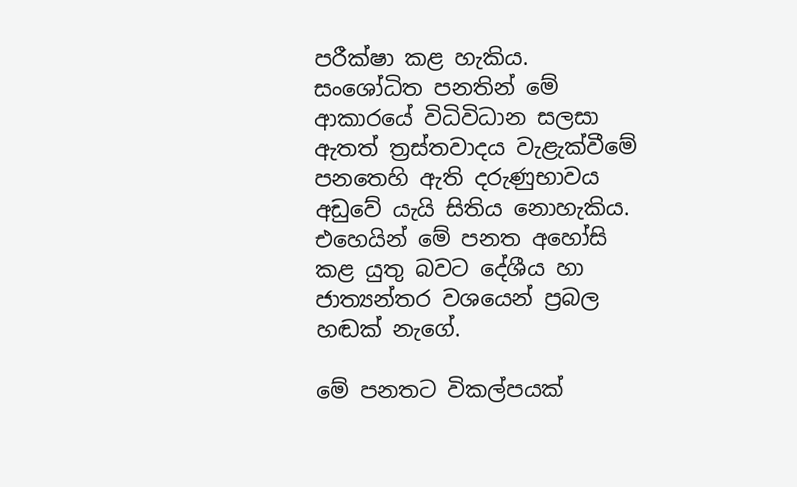පරීක්ෂා කළ හැකිය. සංශෝධිත පනතින් මේ ආකාරයේ විධිවිධාන සලසා ඇතත් ත්‍රස්තවාදය වැළැක්වීමේ පනතෙහි ඇති දරුණුභාවය අඩුවේ යැයි සිතිය නොහැකිය. එහෙයින් මේ පනත අහෝසි කළ යුතු බවට දේශීය හා ජාත්‍යන්තර වශයෙන් ප්‍රබල හඬක් නැගේ.

මේ පනතට විකල්පයක්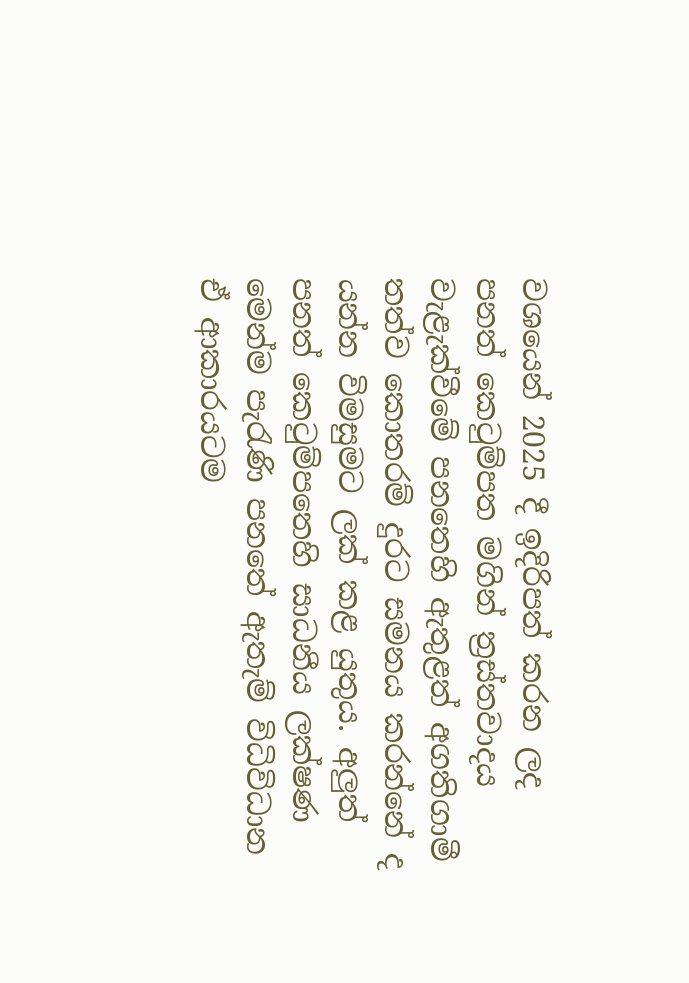වශයෙන් 2025 දී ඉදිරිපත් කරන ලද පනත් කෙටුම්පත මගින් ත්‍රස්තවාදය වැළැක්වීමේ පනතෙහි ඇතුළත් අගතිගාමී තත්ව කොතරම් දුරට සමනය කරන්නේ ද යන්න විමසුමට ලක් කළ යුතුය. අලුත් පනත් කෙටුම්පතෙහි සාධනීය ලක්ෂණ මෙන්ම පැරැණි පනතේ ඇතැම් විධිවිධාන ඒ ආකාරයටම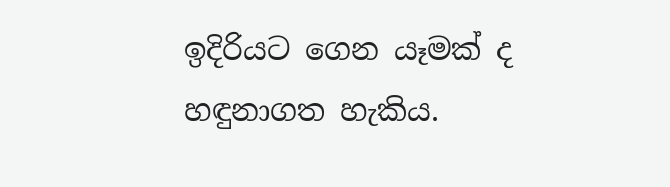ඉදිරියට ගෙන යෑමක් ද හඳුනාගත හැකිය.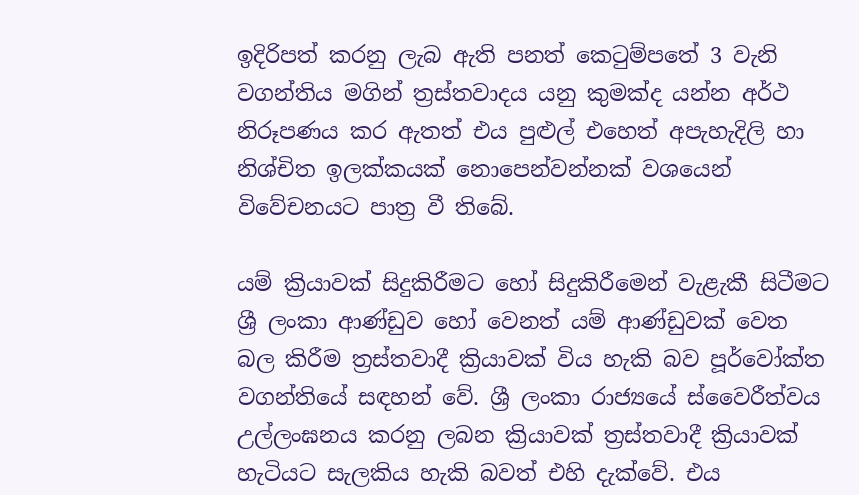ඉදිරිපත් කරනු ලැබ ඇති පනත් කෙටුම්පතේ 3 වැනි වගන්තිය මගින් ත්‍රස්තවාදය යනු කුමක්ද යන්න අර්ථ නිරූපණය කර ඇතත් එය පුළුල් එහෙත් අපැහැදිලි හා නිශ්චිත ඉලක්කයක් නොපෙන්වන්නක් වශයෙන් විවේචනයට පාත්‍ර වී තිබේ.

යම් ක්‍රියාවක් සිදුකිරීමට හෝ සිදුකිරීමෙන් වැළැකී සිටීමට ශ්‍රී ලංකා ආණ්ඩුව හෝ වෙනත් යම් ආණ්ඩුවක් වෙත බල කිරීම ත්‍රස්තවාදී ක්‍රියාවක් විය හැකි බව පූර්වෝක්ත වගන්තියේ සඳහන් වේ. ශ්‍රී ලංකා රාජ්‍යයේ ස්වෛරීත්වය උල්ලංඝනය කරනු ලබන ක්‍රියාවක් ත්‍රස්තවාදී ක්‍රියාවක් හැටියට සැලකිය හැකි බවත් එහි දැක්වේ. එය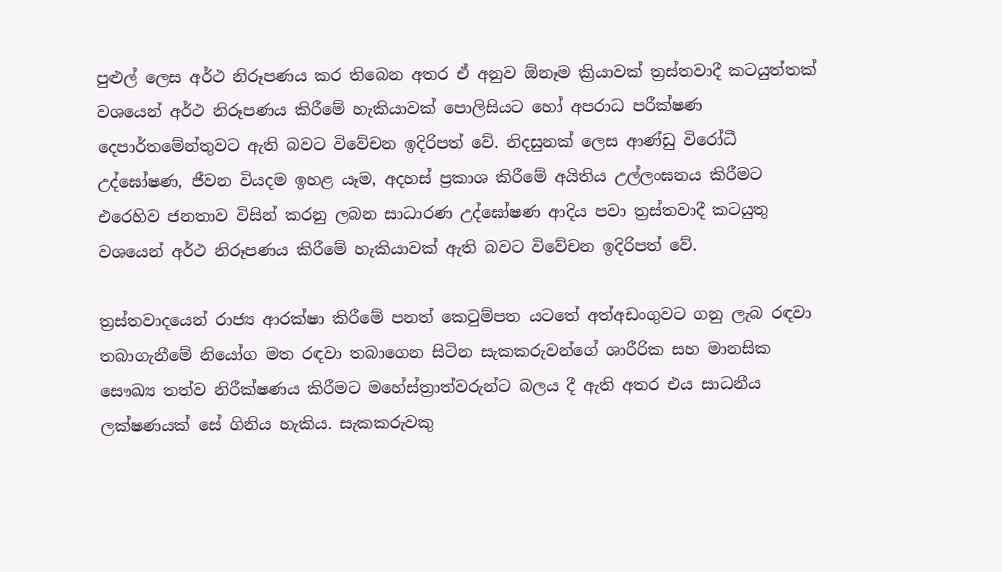පුළුල් ලෙස අර්ථ නිරූපණය කර තිබෙන අතර ඒ අනුව ඕනෑම ක්‍රියාවක් ත්‍රස්තවාදී කටයුත්තක් වශයෙන් අර්ථ නිරූපණය කිරීමේ හැකියාවක් පොලිසියට හෝ අපරාධ පරීක්ෂණ දෙපාර්තමේන්තුවට ඇති බවට විවේචන ඉදිරිපත් වේ. නිදසුනක් ලෙස ආණ්ඩු විරෝධී උද්ඝෝෂණ, ජීවන වියදම ඉහළ යෑම, අදහස් ප්‍රකාශ කිරීමේ අයිතිය උල්ලංඝනය කිරීමට එරෙහිව ජනතාව විසින් කරනු ලබන සාධාරණ උද්ඝෝෂණ ආදිය පවා ත්‍රස්තවාදී කටයුතු වශයෙන් අර්ථ නිරූපණය කිරීමේ හැකියාවක් ඇති බවට විවේචන ඉදිරිපත් වේ.

ත්‍රස්තවාදයෙන් රාජ්‍ය ආරක්ෂා කිරීමේ පනත් කෙටුම්පත යටතේ අත්අඩංගුවට ගනු ලැබ රඳවා තබාගැනීමේ නියෝග මත රඳවා තබාගෙන සිටින සැකකරුවන්ගේ ශාරීරික සහ මානසික සෞඛ්‍ය තත්ව නිරීක්ෂණය කිරීමට මහේස්ත්‍රාත්වරුන්ට බලය දී ඇති අතර එය සාධනීය ලක්ෂණයක් සේ ගිනිය හැකිය. සැකකරුවකු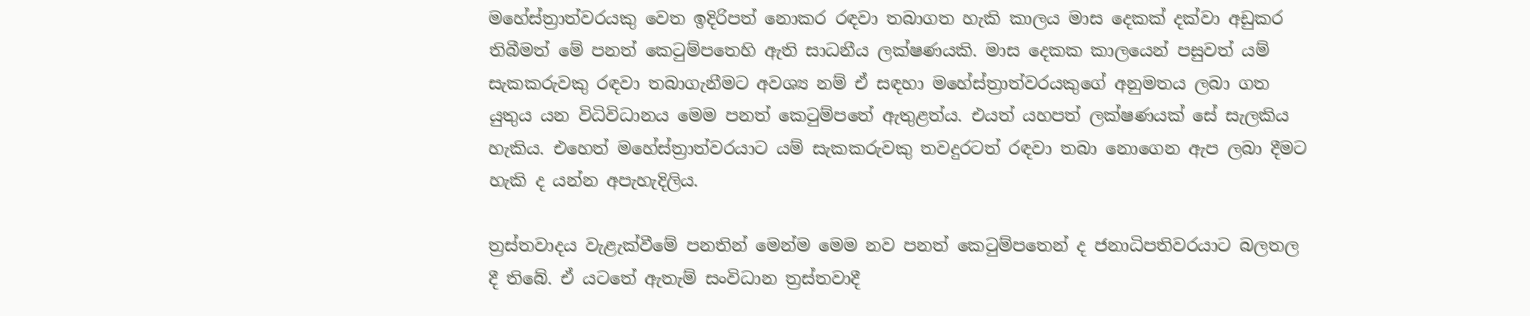මහේස්ත්‍රාත්වරයකු වෙත ඉදිරිපත් නොකර රඳවා තබාගත හැකි කාලය මාස දෙකක් දක්වා අඩුකර තිබීමත් මේ පනත් කෙටුම්පතෙහි ඇති සාධනීය ලක්ෂණයකි. මාස දෙකක කාලයෙන් පසුවත් යම් සැකකරුවකු රඳවා තබාගැනීමට අවශ්‍ය නම් ඒ සඳහා මහේස්ත්‍රාත්වරයකුගේ අනුමතය ලබා ගත යුතුය යන විධිවිධානය මෙම පනත් කෙටුම්පතේ ඇතුළත්ය. එයත් යහපත් ලක්ෂණයක් සේ සැලකිය හැකිය. එහෙත් මහේස්ත්‍රාත්වරයාට යම් සැකකරුවකු තවදුරටත් රඳවා තබා නොගෙන ඇප ලබා දීමට හැකි ද යන්න අපැහැදිලිය.

ත්‍රස්තවාදය වැළැක්වීමේ පනතින් මෙන්ම මෙම නව පනත් කෙටුම්පතෙන් ද ජනාධිපතිවරයාට බලතල දී තිබේ. ඒ යටතේ ඇතැම් සංවිධාන ත්‍රස්තවාදී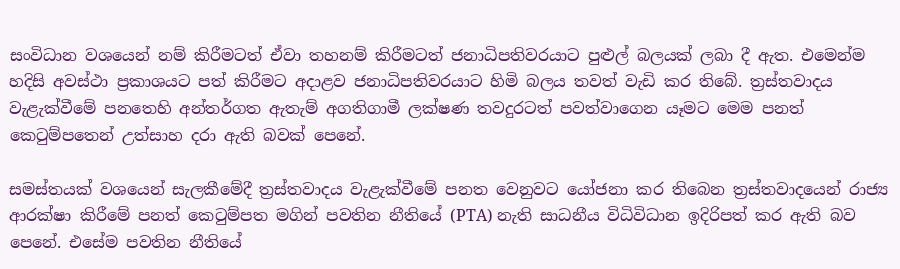සංවිධාන වශයෙන් නම් කිරීමටත් ඒවා තහනම් කිරීමටත් ජනාධිපතිවරයාට පුළුල් බලයක් ලබා දී ඇත. එමෙන්ම හදිසි අවස්ථා ප්‍රකාශයට පත් කිරීමට අදාළව ජනාධිපතිවරයාට හිමි බලය තවත් වැඩි කර තිබේ. ත්‍රස්තවාදය වැළැක්වීමේ පනතෙහි අන්තර්ගත ඇතැම් අගතිගාමී ලක්ෂණ තවදුරටත් පවත්වාගෙන යෑමට මෙම පනත් කෙටුම්පතෙන් උත්සාහ දරා ඇති බවක් පෙනේ.

සමස්තයක් වශයෙන් සැලකීමේදී ත්‍රස්තවාදය වැළැක්වීමේ පනත වෙනුවට යෝජනා කර තිබෙන ත්‍රස්තවාදයෙන් රාජ්‍ය ආරක්ෂා කිරීමේ පනත් කෙටුම්පත මගින් පවතින නීතියේ (PTA) නැති සාධනීය විධිවිධාන ඉදිරිපත් කර ඇති බව පෙනේ. එසේම පවතින නීතියේ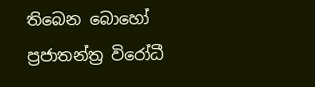තිබෙන බොහෝ ප්‍රජාතන්ත්‍ර විරෝධී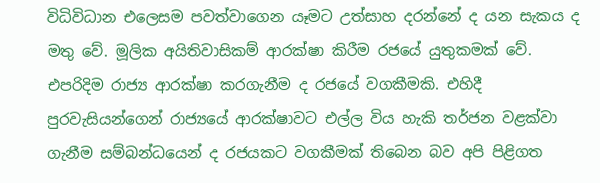විධිවිධාන එලෙසම පවත්වාගෙන යෑමට උත්සාහ දරන්නේ ද යන සැකය ද මතු වේ. මූලික අයිතිවාසිකම් ආරක්ෂා කිරීම රජයේ යුතුකමක් වේ. එපරිදිම රාජ්‍ය ආරක්ෂා කරගැනීම ද රජයේ වගකීමකි. එහිදී පුරවැසියන්ගෙන් රාජ්‍යයේ ආරක්ෂාවට එල්ල විය හැකි තර්ජන වළක්වා ගැනීම සම්බන්ධයෙන් ද රජයකට වගකීමක් තිබෙන බව අපි පිළිගත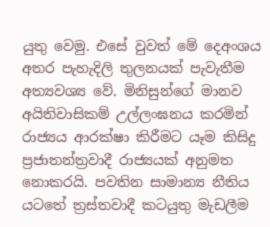යුතු වෙමු. එසේ වුවත් මේ දෙඅංශය අතර පැහැදිලි තුලනයක් පැවැතීම අත්‍යවශ්‍ය වේ. මිනිසුන්ගේ මානව අයිතිවාසිකම් උල්ලංඝනය කරමින් රාජ්‍යය ආරක්ෂා කිරීමට යෑම කිසිදු ප්‍රජාතන්ත්‍රවාදී රාජ්‍යයක් අනුමත නොකරයි. පවතින සාමාන්‍ය නීතිය යටතේ ත්‍රස්තවාදී කටයුතු මැඩලීම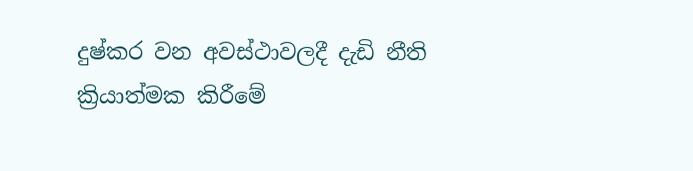දුෂ්කර වන අවස්ථාවලදී දැඩි නීති ක්‍රියාත්මක කිරීමේ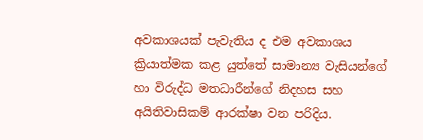අවකාශයක් පැවැතිය ද එම අවකාශය ක්‍රියාත්මක කළ යුත්තේ සාමාන්‍ය වැසියන්ගේ හා විරුද්ධ මතධාරීන්ගේ නිදහස සහ අයිතිවාසිකම් ආරක්ෂා වන පරිදිය.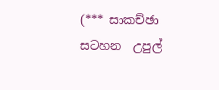(*** සාකච්ඡා සටහන  උපුල්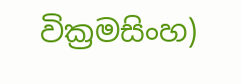වික්‍රමසිංහ)